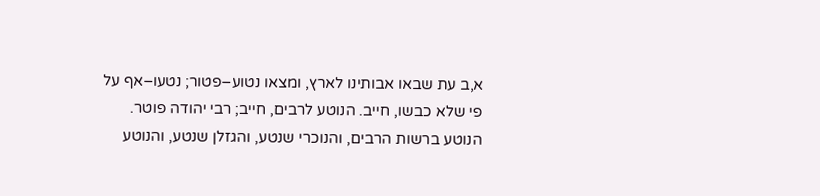א,ב עת שבאו אבותינו לארץ, ומצאו נטוע–פטור; נטעו–אף על פי שלא כבשו, חייב. הנוטע לרבים, חייב; רבי יהודה פוטר. הנוטע ברשות הרבים, והנוכרי שנטע, והגזלן שנטע, והנוטע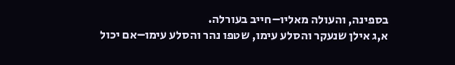בספינה, והעולה מאליו–חייב בעורלה.
א,ג אילן שנעקר והסלע עימו, שטפו נהר והסלע עימו–אם יכול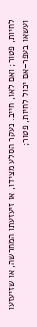לחיות, פטור; ואם לאו, חייב. נעקר הסלע מצידו, או זיעזעתו המחרשה, או שזיעזעו ועשאו בעפר–אם יכול לחיות, פטור;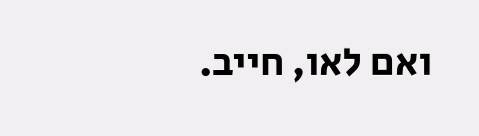ואם לאו, חייב.